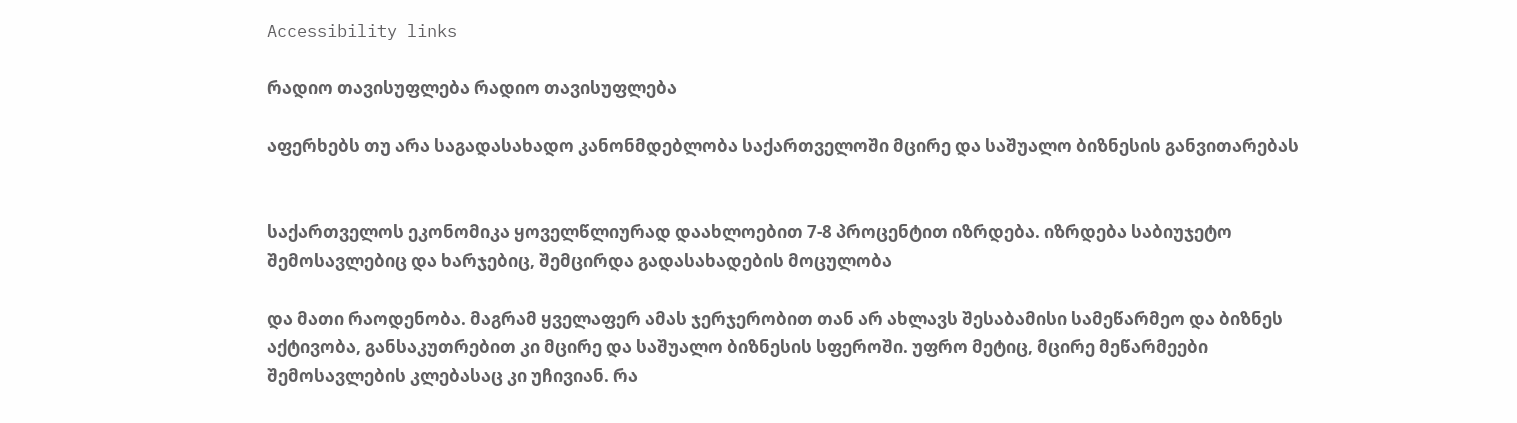Accessibility links

რადიო თავისუფლება რადიო თავისუფლება

აფერხებს თუ არა საგადასახადო კანონმდებლობა საქართველოში მცირე და საშუალო ბიზნესის განვითარებას


საქართველოს ეკონომიკა ყოველწლიურად დაახლოებით 7-8 პროცენტით იზრდება. იზრდება საბიუჯეტო შემოსავლებიც და ხარჯებიც, შემცირდა გადასახადების მოცულობა

და მათი რაოდენობა. მაგრამ ყველაფერ ამას ჯერჯერობით თან არ ახლავს შესაბამისი სამეწარმეო და ბიზნეს აქტივობა, განსაკუთრებით კი მცირე და საშუალო ბიზნესის სფეროში. უფრო მეტიც, მცირე მეწარმეები შემოსავლების კლებასაც კი უჩივიან. რა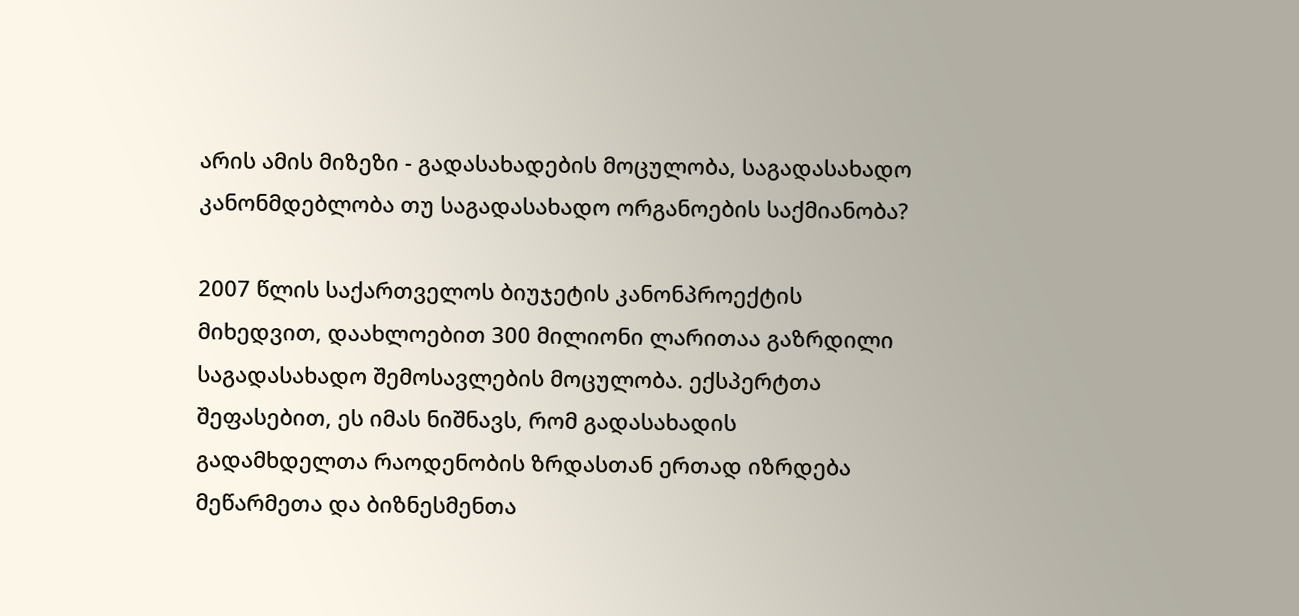არის ამის მიზეზი - გადასახადების მოცულობა, საგადასახადო კანონმდებლობა თუ საგადასახადო ორგანოების საქმიანობა?

2007 წლის საქართველოს ბიუჯეტის კანონპროექტის მიხედვით, დაახლოებით 300 მილიონი ლარითაა გაზრდილი საგადასახადო შემოსავლების მოცულობა. ექსპერტთა შეფასებით, ეს იმას ნიშნავს, რომ გადასახადის გადამხდელთა რაოდენობის ზრდასთან ერთად იზრდება მეწარმეთა და ბიზნესმენთა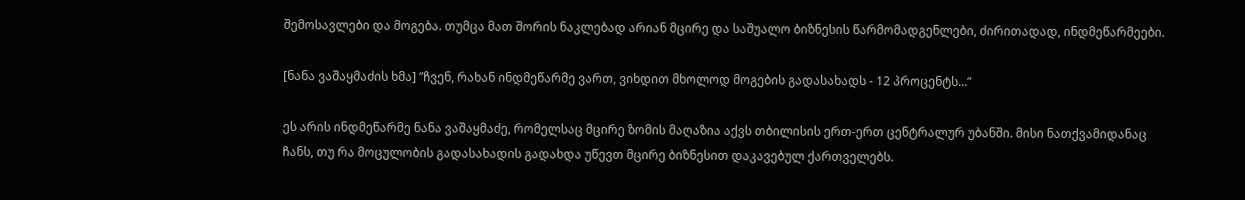შემოსავლები და მოგება. თუმცა მათ შორის ნაკლებად არიან მცირე და საშუალო ბიზნესის წარმომადგენლები, ძირითადად, ინდმეწარმეები.

[ნანა ვაშაყმაძის ხმა] ”ჩვენ, რახან ინდმეწარმე ვართ, ვიხდით მხოლოდ მოგების გადასახადს - 12 პროცენტს...”

ეს არის ინდმეწარმე ნანა ვაშაყმაძე, რომელსაც მცირე ზომის მაღაზია აქვს თბილისის ერთ-ერთ ცენტრალურ უბანში. მისი ნათქვამიდანაც ჩანს, თუ რა მოცულობის გადასახადის გადახდა უწევთ მცირე ბიზნესით დაკავებულ ქართველებს.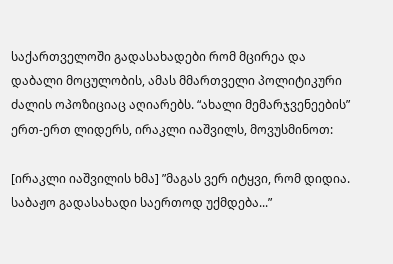საქართველოში გადასახადები რომ მცირეა და დაბალი მოცულობის, ამას მმართველი პოლიტიკური ძალის ოპოზიციაც აღიარებს. “ახალი მემარჯვენეების” ერთ-ერთ ლიდერს, ირაკლი იაშვილს, მოვუსმინოთ:

[ირაკლი იაშვილის ხმა] ”მაგას ვერ იტყვი, რომ დიდია. საბაჟო გადასახადი საერთოდ უქმდება...”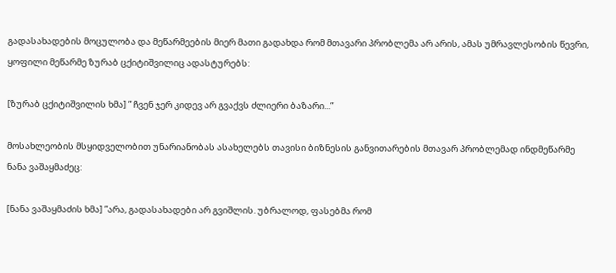გადასახადების მოცულობა და მეწარმეების მიერ მათი გადახდა რომ მთავარი პრობლემა არ არის, ამას უმრავლესობის წევრი, ყოფილი მეწარმე ზურაბ ცქიტიშვილიც ადასტურებს:

[ზურაბ ცქიტიშვილის ხმა] ” ჩვენ ჯერ კიდევ არ გვაქვს ძლიერი ბაზარი...”

მოსახლეობის მსყიდველობით უნარიანობას ასახელებს თავისი ბიზნესის განვითარების მთავარ პრობლემად ინდმეწარმე ნანა ვაშაყმაძეც:

[ნანა ვაშაყმაძის ხმა] ”არა, გადასახადები არ გვიშლის. უბრალოდ, ფასებმა რომ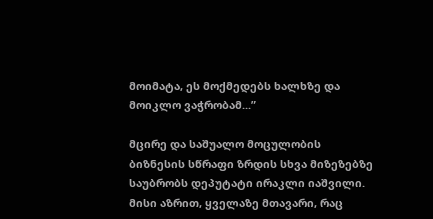მოიმატა, ეს მოქმედებს ხალხზე და მოიკლო ვაჭრობამ...”

მცირე და საშუალო მოცულობის ბიზნესის სწრაფი ზრდის სხვა მიზეზებზე საუბრობს დეპუტატი ირაკლი იაშვილი. მისი აზრით, ყველაზე მთავარი, რაც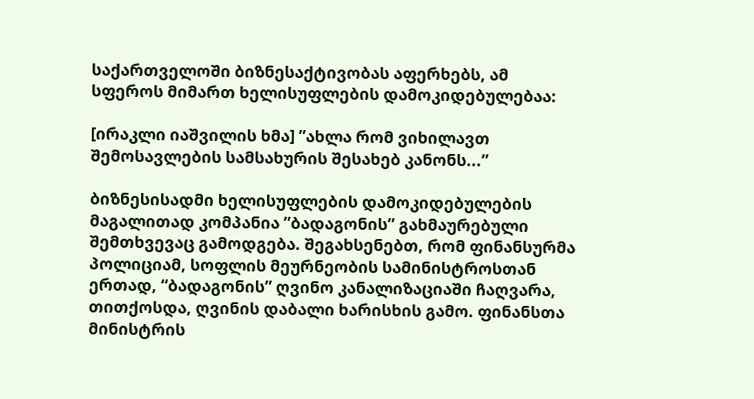საქართველოში ბიზნესაქტივობას აფერხებს, ამ სფეროს მიმართ ხელისუფლების დამოკიდებულებაა:

[ირაკლი იაშვილის ხმა] ”ახლა რომ ვიხილავთ შემოსავლების სამსახურის შესახებ კანონს...”

ბიზნესისადმი ხელისუფლების დამოკიდებულების მაგალითად კომპანია ”ბადაგონის” გახმაურებული შემთხვევაც გამოდგება. შეგახსენებთ, რომ ფინანსურმა პოლიციამ, სოფლის მეურნეობის სამინისტროსთან ერთად, “ბადაგონის” ღვინო კანალიზაციაში ჩაღვარა, თითქოსდა, ღვინის დაბალი ხარისხის გამო. ფინანსთა მინისტრის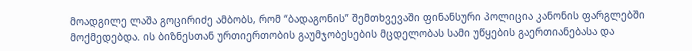მოადგილე ლაშა გოცირიძე ამბობს, რომ “ბადაგონის” შემთხვევაში ფინანსური პოლიცია კანონის ფარგლებში მოქმედებდა. ის ბიზნესთან ურთიერთობის გაუმჯობესების მცდელობას სამი უწყების გაერთიანებასა და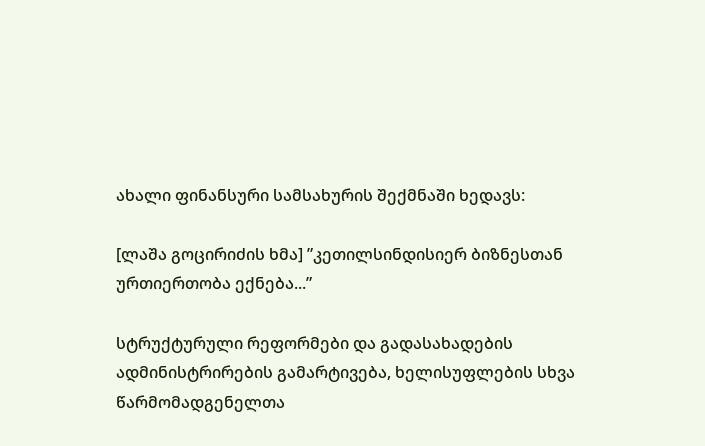ახალი ფინანსური სამსახურის შექმნაში ხედავს:

[ლაშა გოცირიძის ხმა] ”კეთილსინდისიერ ბიზნესთან ურთიერთობა ექნება...”

სტრუქტურული რეფორმები და გადასახადების ადმინისტრირების გამარტივება, ხელისუფლების სხვა წარმომადგენელთა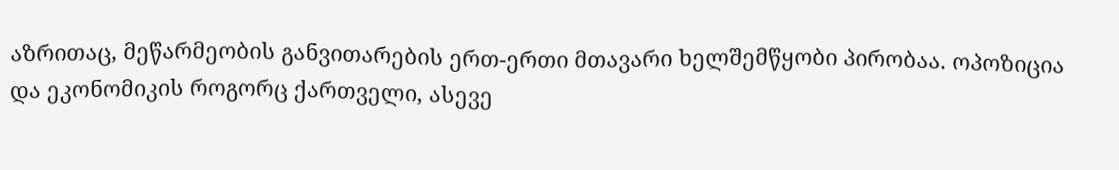აზრითაც, მეწარმეობის განვითარების ერთ-ერთი მთავარი ხელშემწყობი პირობაა. ოპოზიცია და ეკონომიკის როგორც ქართველი, ასევე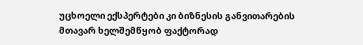უცხოელი ექსპერტები კი ბიზნესის განვითარების მთავარ ხელშემწყობ ფაქტორად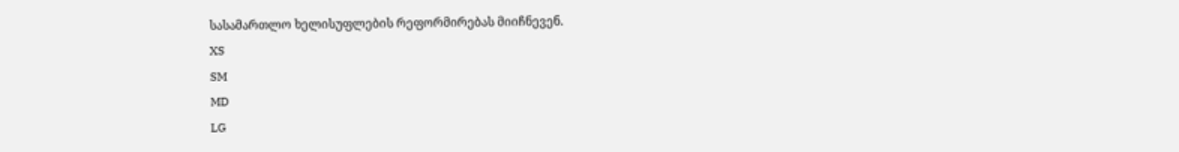სასამართლო ხელისუფლების რეფორმირებას მიიჩნევენ.
XS
SM
MD
LG